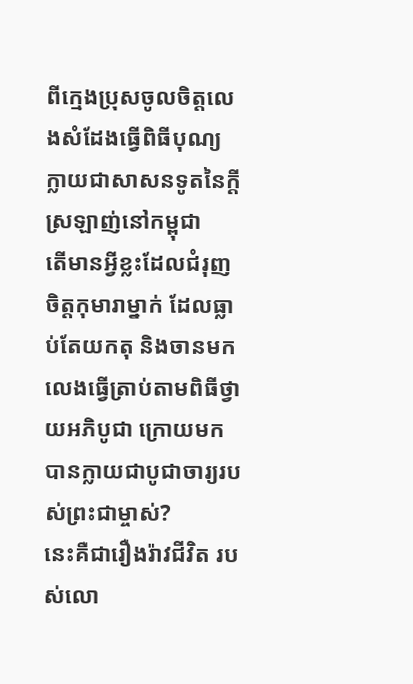ពីក្មេងប្រុសចូលចិត្តលេងសំដែងធ្វើពិធីបុណ្យ ក្លាយជាសាសនទូតនៃក្តីស្រឡាញ់នៅកម្ពុជា
តើមានអ្វីខ្លះដែលជំរុញចិត្តកុមារាម្នាក់ ដែលធ្លាប់តែយកតុ និងចានមកលេងធ្វើត្រាប់តាមពិធីថ្វាយអភិបូជា ក្រោយមកបានក្លាយជាបូជាចារ្យរបស់ព្រះជាម្ចាស់?
នេះគឺជារឿងរ៉ាវជីវិត របស់លោ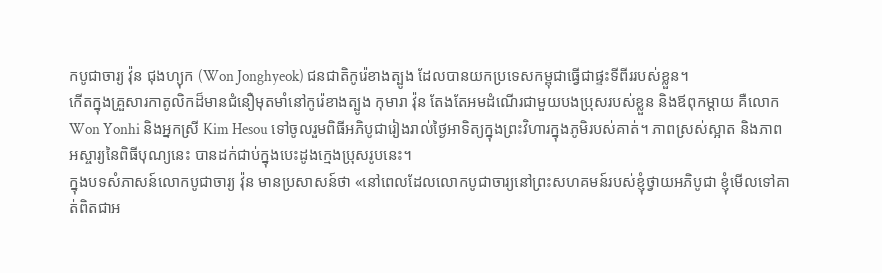កបូជាចារ្យ វ៉ុន ជុងហ្យុក (Won Jonghyeok) ជនជាតិកូរ៉េខាងត្បូង ដែលបានយកប្រទេសកម្ពុជាធ្វើជាផ្ទះទីពីររបស់ខ្លួន។
កើតក្នុងគ្រួសារកាតូលិកដ៏មានជំនឿមុតមាំនៅកូរ៉េខាងត្បូង កុមារា វ៉ុន តែងតែអមដំណើរជាមួយបងប្រុសរបស់ខ្លួន និងឪពុកម្តាយ គឺលោក Won Yonhi និងអ្នកស្រី Kim Hesou ទៅចូលរួមពិធីអភិបូជារៀងរាល់ថ្ងៃអាទិត្យក្នុងព្រះវិហារក្នុងភូមិរបស់គាត់។ ភាពស្រស់ស្អាត និងភាពអស្ចារ្យនៃពិធីបុណ្យនេះ បានដក់ជាប់ក្នុងបេះដូងក្មេងប្រុសរូបនេះ។
ក្នុងបទសំភាសន៍លោកបូជាចារ្យ វ៉ុន មានប្រសាសន៍ថា «នៅពេលដែលលោកបូជាចារ្យនៅព្រះសហគមន៍របស់ខ្ញុំថ្វាយអភិបូជា ខ្ញុំមើលទៅគាត់ពិតជាអ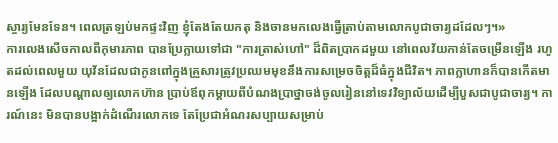ស្ចារ្យមែនទែន។ ពេលត្រឡប់មកផ្ទះវិញ ខ្ញុំតែងតែយកតុ និងចានមកលេងធ្វើត្រាប់តាមលោកបូជាចារ្យដដែលៗ។»
ការលេងសើចកាលពីកុមារភាព បានប្រែក្លាយទៅជា "ការត្រាស់ហៅ" ដ៏ពិតប្រាកដមួយ នៅពេលវ័យកាន់តែចម្រើនឡើង រហូតដល់ពេលមួយ យុវ័នដែលជាកូនពៅក្នុងគ្រួសារត្រូវប្រឈមមុខនឹងការសម្រេចចិត្តដ៏ធំក្នុងជីវិត។ ភាពក្លាហានក៏បានកើតមានឡើង ដែលបណ្ដាលឲ្យលោកហ៊ាន ប្រាប់ឪពុកម្តាយពីបំណងប្រាថ្នាចង់ចូលរៀននៅទេវវិទ្យាល័យដើម្បីបួសជាបូជាចារ្យ។ ការណ៍នេះ មិនបានបង្អាក់ដំណើរលោកទេ តែប្រែជាអំណរសប្បាយសម្រាប់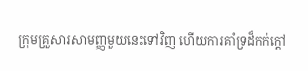ក្រុមគ្រួសារសាមញ្ញមួយនេះទៅវិញ ហើយការគាំទ្រដ៏កក់ក្តៅ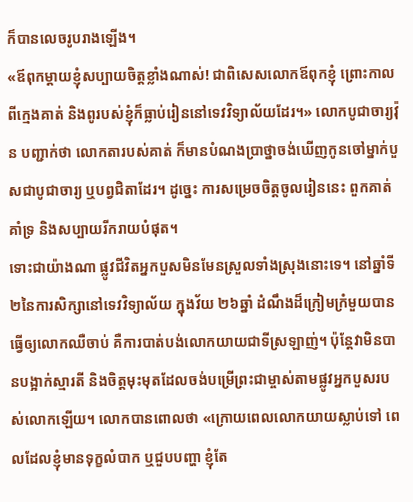ក៏បានលេចរូបរាងឡើង។
«ឪពុកម្តាយខ្ញុំសប្បាយចិត្តខ្លាំងណាស់! ជាពិសេសលោកឪពុកខ្ញុំ ព្រោះកាលពីក្មេងគាត់ និងពូរបស់ខ្ញុំក៏ធ្លាប់រៀននៅទេវវិទ្យាល័យដែរ។» លោកបូជាចារ្យវ៉ុន បញ្ជាក់ថា លោកតារបស់គាត់ ក៏មានបំណងប្រាថ្នាចង់ឃើញកូនចៅម្នាក់បួសជាបូជាចារ្យ ឬបព្វជិតាដែរ។ ដូច្នេះ ការសម្រេចចិត្តចូលរៀននេះ ពួកគាត់គាំទ្រ និងសប្បាយរីករាយបំផុត។
ទោះជាយ៉ាងណា ផ្លូវជីវិតអ្នកបួសមិនមែនស្រួលទាំងស្រុងនោះទេ។ នៅឆ្នាំទី២នៃការសិក្សានៅទេវវិទ្យាល័យ ក្នុងវ័យ ២៦ឆ្នាំ ដំណឹងដ៏ក្រៀមក្រំមួយបានធ្វើឲ្យលោកឈឺចាប់ គឺការបាត់បង់លោកយាយជាទីស្រឡាញ់។ ប៉ុន្តែវាមិនបានបង្អាក់ស្មារតី និងចិត្តមុះមុតដែលចង់បម្រើព្រះជាម្ចាស់តាមផ្លូវអ្នកបួសរបស់លោកឡើយ។ លោកបានពោលថា «ក្រោយពេលលោកយាយស្លាប់ទៅ ពេលដែលខ្ញុំមានទុក្ខលំបាក ឬជួបបញ្ហា ខ្ញុំតែ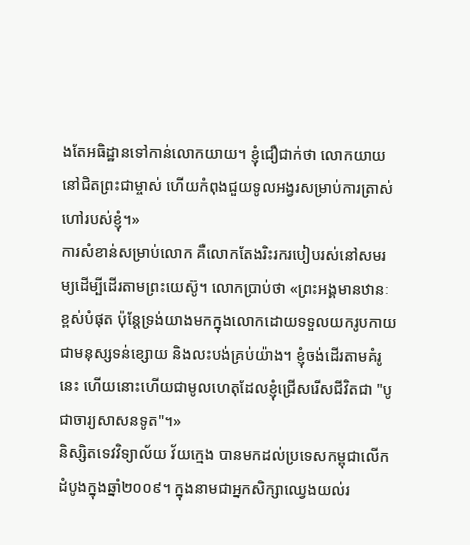ងតែអធិដ្ឋានទៅកាន់លោកយាយ។ ខ្ញុំជឿជាក់ថា លោកយាយនៅជិតព្រះជាម្ចាស់ ហើយកំពុងជួយទូលអង្វរសម្រាប់ការត្រាស់ហៅរបស់ខ្ញុំ។»
ការសំខាន់សម្រាប់លោក គឺលោកតែងរិះរករបៀបរស់នៅសមរម្យដើម្បីដើរតាមព្រះយេស៊ូ។ លោកប្រាប់ថា «ព្រះអង្គមានឋានៈខ្ពស់បំផុត ប៉ុន្តែទ្រង់យាងមកក្នុងលោកដោយទទួលយករូបកាយជាមនុស្សទន់ខ្សោយ និងលះបង់គ្រប់យ៉ាង។ ខ្ញុំចង់ដើរតាមគំរូនេះ ហើយនោះហើយជាមូលហេតុដែលខ្ញុំជ្រើសរើសជីវិតជា "បូជាចារ្យសាសនទូត"។»
និស្សិតទេវវិទ្យាល័យ វ័យក្មេង បានមកដល់ប្រទេសកម្ពុជាលើកដំបូងក្នុងឆ្នាំ២០០៩។ ក្នុងនាមជាអ្នកសិក្សាឈ្វេងយល់រ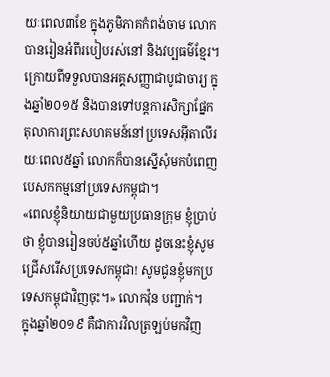យៈពេល៣ខែ ក្នុងភូមិភាគកំពង់ចាម លោកបានរៀនអំពីរបៀបរស់នៅ និងវប្បធម៌ខ្មែរ។ ក្រោយពីទទួលបានអគ្គសញ្ញាជាបូជាចារ្យ ក្នុងឆ្នាំ២០១៥ និងបានទៅបន្តការសិក្សាផ្នែកតុលាការព្រះសហគមន៍នៅប្រទេសអ៊ីតាលីរយៈពេល៥ឆ្នាំ លោកក៏បានស្នើសុំមកបំពេញបេសកកម្មនៅប្រទេសកម្ពុជា។
«ពេលខ្ញុំនិយាយជាមួយប្រធានក្រុម ខ្ញុំប្រាប់ថា ខ្ញុំបានរៀនចប់៥ឆ្នាំហើយ ដូចនេះខ្ញុំសូមជ្រើសរើសប្រទេសកម្ពុជា! សូមជូនខ្ញុំមកប្រទេសកម្ពុជាវិញចុះ។» លោកវ៉ុន បញ្ជាក់។
ក្នុងឆ្នាំ២០១៩ គឺជាការវិលត្រឡប់មកវិញ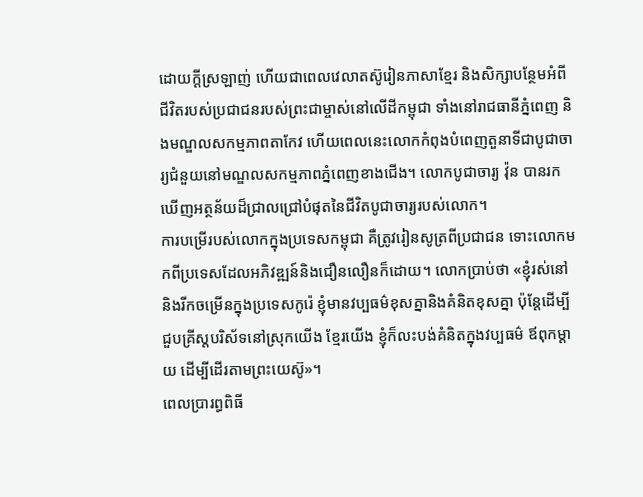ដោយក្តីស្រឡាញ់ ហើយជាពេលវេលាតស៊ូរៀនភាសាខ្មែរ និងសិក្សាបន្ថែមអំពីជីវិតរបស់ប្រជាជនរបស់ព្រះជាម្ចាស់នៅលើដីកម្ពុជា ទាំងនៅរាជធានីភ្នំពេញ និងមណ្ឌលសកម្មភាពតាកែវ ហើយពេលនេះលោកកំពុងបំពេញតួនាទីជាបូជាចារ្យជំនួយនៅមណ្ឌលសកម្មភាពភ្នំពេញខាងជើង។ លោកបូជាចារ្យ វ៉ុន បានរកឃើញអត្ថន័យដ៏ជ្រាលជ្រៅបំផុតនៃជីវិតបូជាចារ្យរបស់លោក។
ការបម្រើរបស់លោកក្នុងប្រទេសកម្ពុជា គឺត្រូវរៀនសូត្រពីប្រជាជន ទោះលោកមកពីប្រទេសដែលអភិវឌ្ឍន៍និងជឿនលឿនក៏ដោយ។ លោកប្រាប់ថា «ខ្ញុំរស់នៅនិងរីកចម្រើនក្នុងប្រទេសកូរ៉េ ខ្ញុំមានវប្បធម៌ខុសគ្នានិងគំនិតខុសគ្នា ប៉ុន្តែដើម្បីជួបគ្រីស្តបរិស័ទនៅស្រុកយើង ខ្មែរយើង ខ្ញុំក៏លះបង់គំនិតក្នុងវប្បធម៌ ឪពុកម្តាយ ដើម្បីដើរតាមព្រះយេស៊ូ»។
ពេលប្រារព្ធពិធី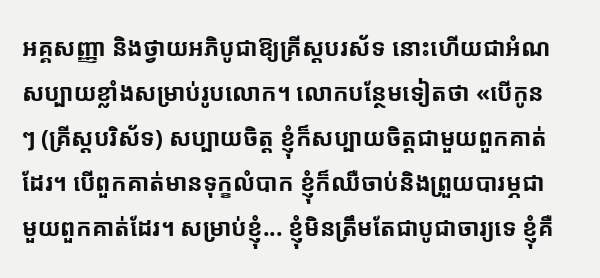អគ្គសញ្ញា និងថ្វាយអភិបូជាឱ្យគ្រីស្តបរស័ទ នោះហើយជាអំណសប្បាយខ្លាំងសម្រាប់រូបលោក។ លោកបន្ថែមទៀតថា «បើកូនៗ (គ្រីស្តបរិស័ទ) សប្បាយចិត្ត ខ្ញុំក៏សប្បាយចិត្តជាមួយពួកគាត់ដែរ។ បើពួកគាត់មានទុក្ខលំបាក ខ្ញុំក៏ឈឺចាប់និងព្រួយបារម្ភជាមួយពួកគាត់ដែរ។ សម្រាប់ខ្ញុំ... ខ្ញុំមិនត្រឹមតែជាបូជាចារ្យទេ ខ្ញុំគឺ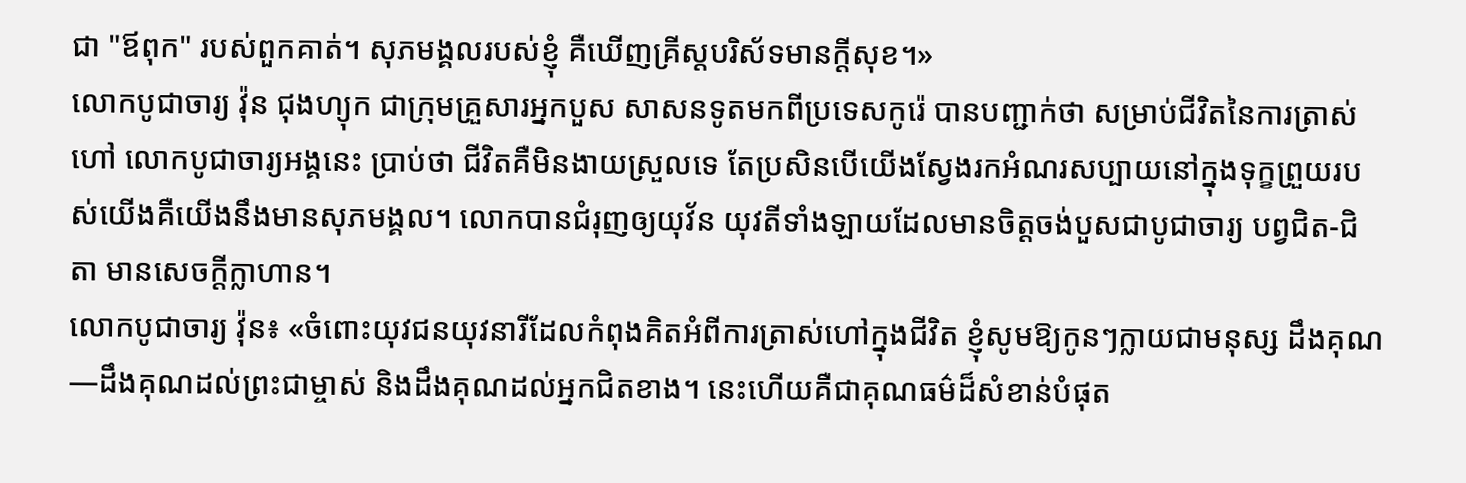ជា "ឪពុក" របស់ពួកគាត់។ សុភមង្គលរបស់ខ្ញុំ គឺឃើញគ្រីស្តបរិស័ទមានក្តីសុខ។»
លោកបូជាចារ្យ វ៉ុន ជុងហ្យុក ជាក្រុមគ្រួសារអ្នកបួស សាសនទូតមកពីប្រទេសកូរ៉េ បានបញ្ជាក់ថា សម្រាប់ជីវិតនៃការត្រាស់ហៅ លោកបូជាចារ្យអង្គនេះ ប្រាប់ថា ជីវិតគឺមិនងាយស្រួលទេ តែប្រសិនបើយើងស្វែងរកអំណរសប្បាយនៅក្នុងទុក្ខព្រួយរបស់យើងគឺយើងនឹងមានសុភមង្គល។ លោកបានជំរុញឲ្យយុវ័ន យុវតីទាំងឡាយដែលមានចិត្តចង់បួសជាបូជាចារ្យ បព្វជិត-ជិតា មានសេចក្តីក្លាហាន។
លោកបូជាចារ្យ វ៉ុន៖ «ចំពោះយុវជនយុវនារីដែលកំពុងគិតអំពីការត្រាស់ហៅក្នុងជីវិត ខ្ញុំសូមឱ្យកូនៗក្លាយជាមនុស្ស ដឹងគុណ—ដឹងគុណដល់ព្រះជាម្ចាស់ និងដឹងគុណដល់អ្នកជិតខាង។ នេះហើយគឺជាគុណធម៌ដ៏សំខាន់បំផុត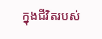ក្នុងជីវិតរបស់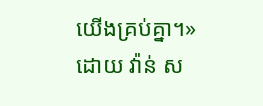យើងគ្រប់គ្នា។»
ដោយ វ៉ាន់ ស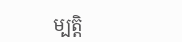ម្បត្តិ